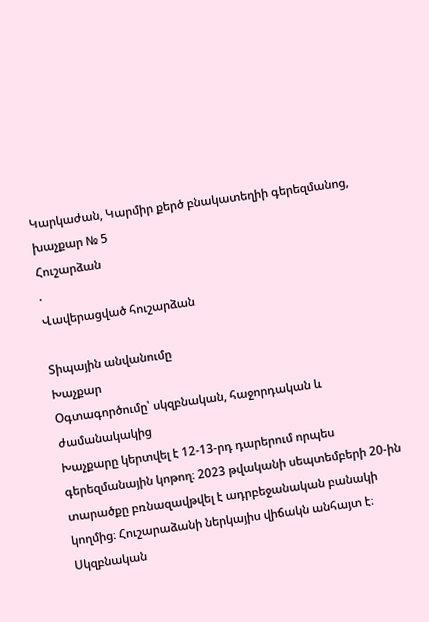Կարկաժան, Կարմիր քերծ բնակատեղիի գերեզմանոց, խաչքար № 5
Հուշարձան
.
Վավերացված հուշարձան

Տիպային անվանումը
Խաչքար
Օգտագործումը՝ սկզբնական, հաջորդական և ժամանակակից
Խաչքարը կերտվել է 12-13-րդ դարերում որպես գերեզմանային կոթող։ 2023 թվականի սեպտեմբերի 20-ին տարածքը բռնազավթվել է ադրբեջանական բանակի կողմից։ Հուշարաձանի ներկայիս վիճակն անհայտ է։
Սկզբնական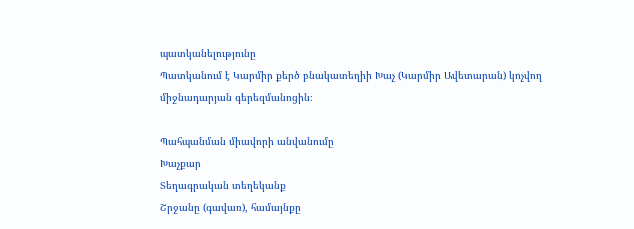պատկանելությունը
Պատկանում է Կարմիր քերծ բնակատեղիի Խաչ (Կարմիր Ավետարան) կոչվող միջնադարյան գերեզմանոցին։

Պահպանման միավորի անվանումը
Խաչքար
Տեղագրական տեղեկանք
Շրջանը (գավառ), համայնքը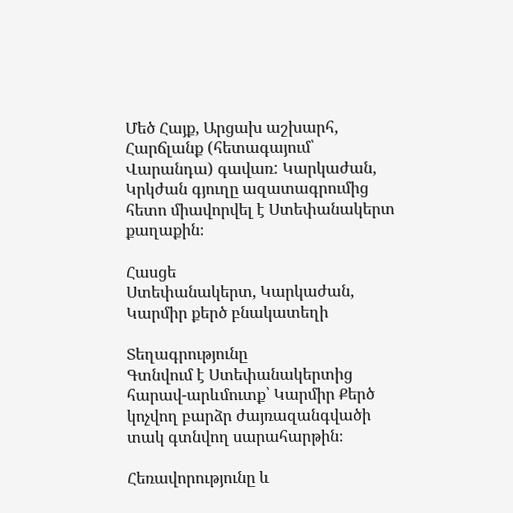Մեծ Հայք, Արցախ աշխարհ, Հարճլանք (հետագայում՝ Վարանդա) գավառ: Կարկաժան, Կրկժան գյուղը ազատագրումից հետո միավորվել է Ստեփանակերտ քաղաքին։

Հասցե
Ստեփանակերտ, Կարկաժան, Կարմիր քերծ բնակատեղի

Տեղագրությունը
Գտնվում է Ստեփանակերտից հարավ-արևմուտք՝ Կարմիր Քերծ կոչվող բարձր ժայռազանգվածի տակ գտնվող սարահարթին։

Հեռավորությունը և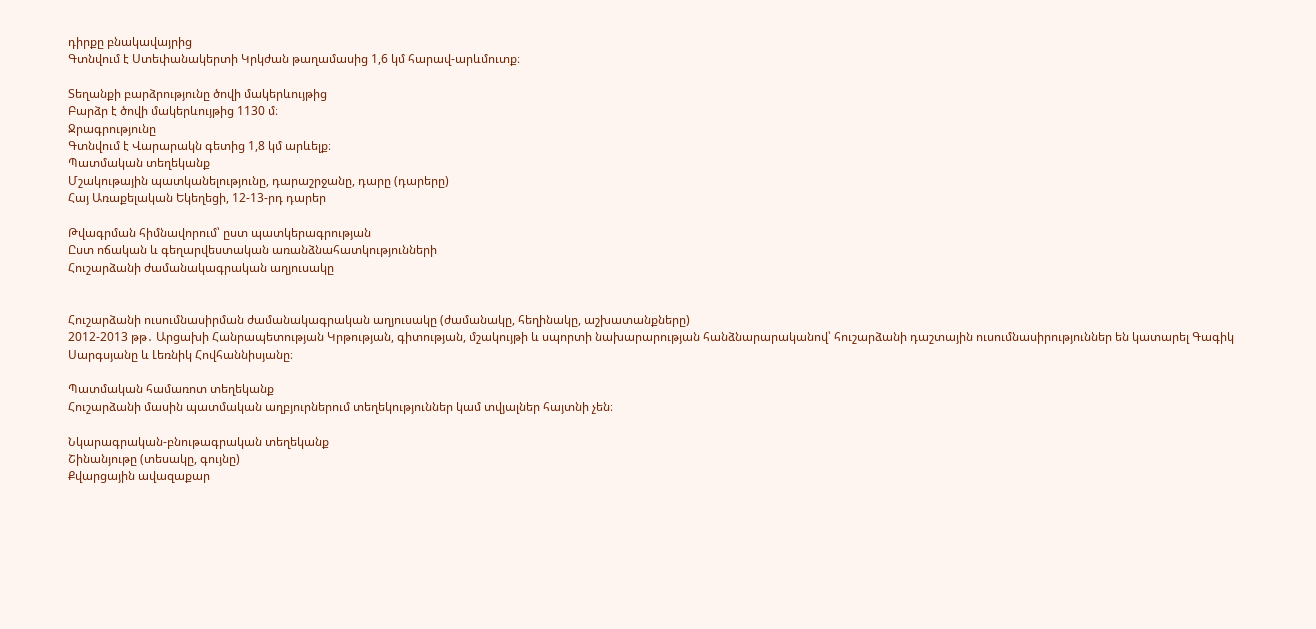դիրքը բնակավայրից
Գտնվում է Ստեփանակերտի Կրկժան թաղամասից 1,6 կմ հարավ-արևմուտք։

Տեղանքի բարձրությունը ծովի մակերևույթից
Բարձր է ծովի մակերևույթից 1130 մ։
Ջրագրությունը
Գտնվում է Վարարակն գետից 1,8 կմ արևելք։
Պատմական տեղեկանք
Մշակութային պատկանելությունը, դարաշրջանը, դարը (դարերը)
Հայ Առաքելական Եկեղեցի, 12-13-րդ դարեր

Թվագրման հիմնավորում՝ ըստ պատկերագրության
Ըստ ոճական և գեղարվեստական առանձնահատկությունների
Հուշարձանի ժամանակագրական աղյուսակը


Հուշարձանի ուսումնասիրման ժամանակագրական աղյուսակը (ժամանակը, հեղինակը, աշխատանքները)
2012-2013 թթ․ Արցախի Հանրապետության Կրթության, գիտության, մշակույթի և սպորտի նախարարության հանձնարարականով՝ հուշարձանի դաշտային ուսումնասիրություններ են կատարել Գագիկ Սարգսյանը և Լեռնիկ Հովհաննիսյանը։

Պատմական համառոտ տեղեկանք
Հուշարձանի մասին պատմական աղբյուրներում տեղեկություններ կամ տվյալներ հայտնի չեն։

Նկարագրական-բնութագրական տեղեկանք
Շինանյութը (տեսակը, գույնը)
Քվարցային ավազաքար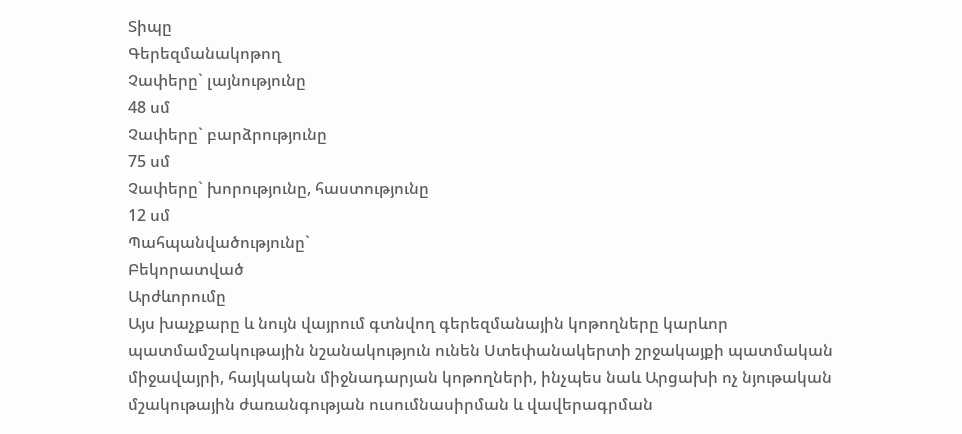Տիպը
Գերեզմանակոթող
Չափերը` լայնությունը
48 սմ
Չափերը` բարձրությունը
75 սմ
Չափերը` խորությունը, հաստությունը
12 սմ
Պահպանվածությունը`
Բեկորատված
Արժևորումը
Այս խաչքարը և նույն վայրում գտնվող գերեզմանային կոթողները կարևոր պատմամշակութային նշանակություն ունեն Ստեփանակերտի շրջակայքի պատմական միջավայրի, հայկական միջնադարյան կոթողների, ինչպես նաև Արցախի ոչ նյութական մշակութային ժառանգության ուսումնասիրման և վավերագրման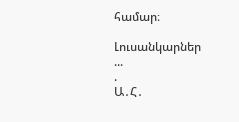համար։

Լուսանկարներ
...
.
Ա․Հ․